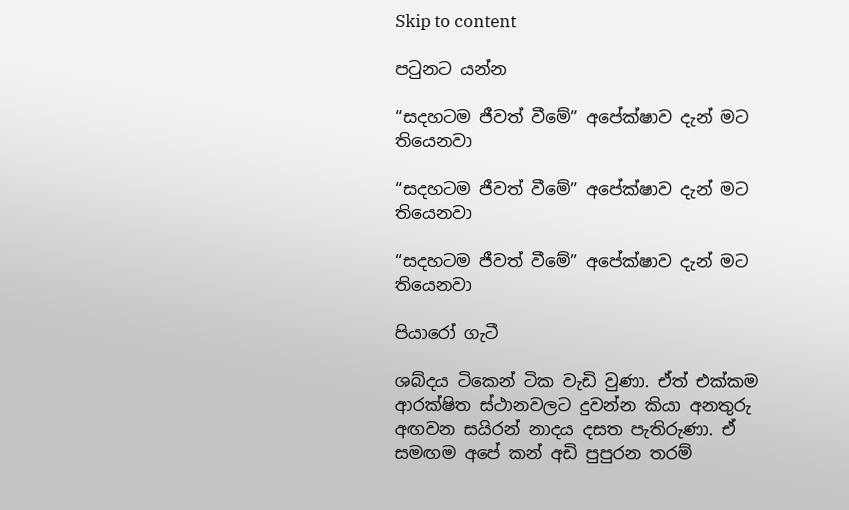Skip to content

පටුනට යන්න

“සදහටම ජීවත් වීමේ” අපේක්ෂාව දැන් මට තියෙනවා

“සදහටම ජීවත් වීමේ” අපේක්ෂාව දැන් මට තියෙනවා

“සදහටම ජීවත් වීමේ” අපේක්ෂාව දැන් මට තියෙනවා

පියාරෝ ගැටී

ශබ්දය ටිකෙන් ටික වැඩි වුණා. ඒත් එක්කම ආරක්ෂිත ස්ථානවලට දුවන්න කියා අනතුරු අඟවන සයිරන් නාදය දසත පැතිරුණා. ඒ සමඟම අපේ කන් අඩි පුපුරන තරම්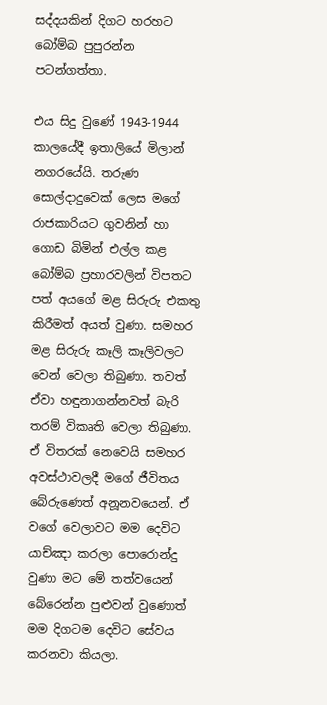සද්දයකින් දිගට හරහට බෝම්බ පුපුරන්න පටන්ගත්තා.

එය සිදු වුණේ 1943-1944 කාලයේදී ඉතාලියේ මිලාන් නගරයේයි. තරුණ සොල්දාදුවෙක් ලෙස මගේ රාජකාරියට ගුවනින් හා ගොඩ බිමින් එල්ල කළ බෝම්බ ප්‍රහාරවලින් විපතට පත් අයගේ මළ සිරුරු එකතු කිරීමත් අයත් වුණා. සමහර මළ සිරුරු කෑලි කෑලිවලට වෙන් වෙලා තිබුණා. තවත් ඒවා හඳුනාගන්නවත් බැරි තරම් විකෘති වෙලා තිබුණා. ඒ විතරක් නෙවෙයි සමහර අවස්ථාවලදී මගේ ජීවිතය බේරුණෙත් අනූනවයෙන්. ඒ වගේ වෙලාවට මම දෙවිට යාච්ඤා කරලා පොරොන්දු වුණා මට මේ තත්වයෙන් බේරෙන්න පුළුවන් වුණොත් මම දිගටම දෙවිට සේවය කරනවා කියලා.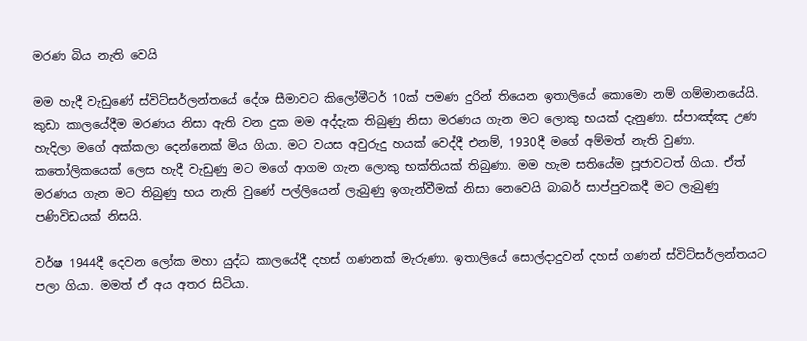මරණ බිය නැති වෙයි

මම හැදී වැඩුණේ ස්විට්සර්ලන්තයේ දේශ සීමාවට කිලෝමීටර් 10ක් පමණ දුරින් තියෙන ඉතාලියේ කොමො නම් ගම්මානයේයි. කුඩා කාලයේදීම මරණය නිසා ඇති වන දුක මම අද්දැක තිබුණු නිසා මරණය ගැන මට ලොකු භයක් දැනුණා. ස්පාඤ්ඤ උණ හැදිලා මගේ අක්කලා දෙන්නෙක් මිය ගියා. මට වයස අවුරුදු හයක් වෙද්දී එනම්, 1930දී මගේ අම්මත් නැති වුණා. කතෝලිකයෙක් ලෙස හැදී වැඩුණු මට මගේ ආගම ගැන ලොකු භක්තියක් තිබුණා. මම හැම සතියේම පූජාවටත් ගියා. ඒත් මරණය ගැන මට තිබුණු භය නැති වුණේ පල්ලියෙන් ලැබුණු ඉගැන්වීමක් නිසා නෙවෙයි බාබර් සාප්පුවකදී මට ලැබුණු පණිවිඩයක් නිසයි.

වර්ෂ 1944දී දෙවන ලෝක මහා යුද්ධ කාලයේදී දහස් ගණනක් මැරුණා. ඉතාලියේ සොල්දාදුවන් දහස් ගණන් ස්විට්සර්ලන්තයට පලා ගියා. මමත් ඒ අය අතර සිටියා.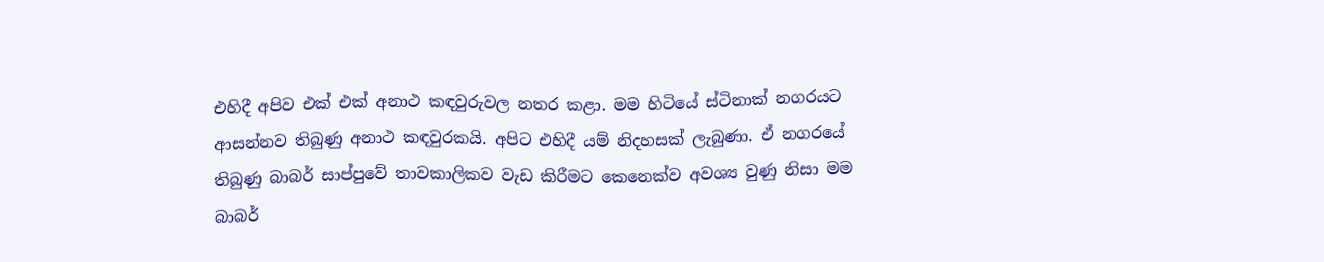එහිදී අපිව එක් එක් අනාථ කඳවුරුවල නතර කළා. මම හිටියේ ස්ටිනාක් නගරයට ආසන්නව තිබුණු අනාථ කඳවුරකයි. අපිට එහිදී යම් නිදහසක් ලැබුණා. ඒ නගරයේ තිබුණු බාබර් සාප්පුවේ තාවකාලිකව වැඩ කිරීමට කෙනෙක්ව අවශ්‍ය වුණු නිසා මම බාබර්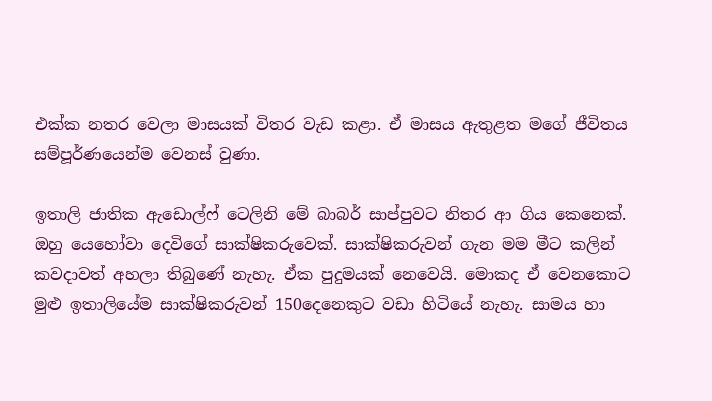එක්ක නතර වෙලා මාසයක් විතර වැඩ කළා. ඒ මාසය ඇතුළත මගේ ජීවිතය සම්පූර්ණයෙන්ම වෙනස් වුණා.

ඉතාලි ජාතික ඇඩොල්ෆ් ටෙලිනි මේ බාබර් සාප්පුවට නිතර ආ ගිය කෙනෙක්. ඔහු යෙහෝවා දෙවිගේ සාක්ෂිකරුවෙක්. සාක්ෂිකරුවන් ගැන මම මීට කලින් කවදාවත් අහලා තිබුණේ නැහැ. ඒක පුදුමයක් නෙවෙයි. මොකද ඒ වෙනකොට මුළු ඉතාලියේම සාක්ෂිකරුවන් 150දෙනෙකුට වඩා හිටියේ නැහැ. සාමය හා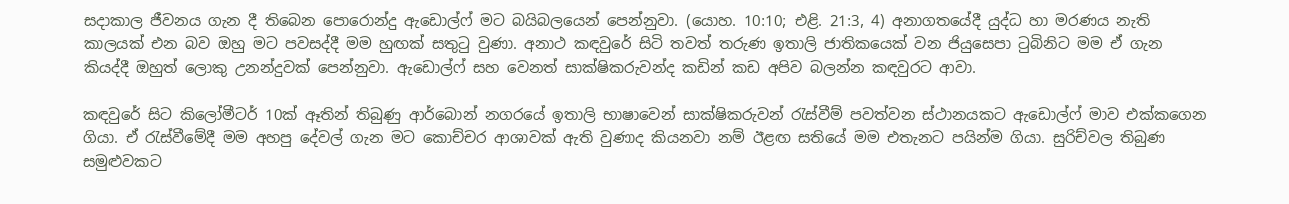සදාකාල ජීවනය ගැන දී තිබෙන පොරොන්දු ඇඩොල්ෆ් මට බයිබලයෙන් පෙන්නුවා. (යොහ. 10:10; එළි. 21:3, 4) අනාගතයේදී යුද්ධ හා මරණය නැති කාලයක් එන බව ඔහු මට පවසද්දී මම හුඟක් සතුටු වුණා. අනාථ කඳවුරේ සිටි තවත් තරුණ ඉතාලි ජාතිකයෙක් වන ජියුසෙපා ටුබිනිට මම ඒ ගැන කියද්දී ඔහුත් ලොකු උනන්දුවක් පෙන්නුවා. ඇඩොල්ෆ් සහ වෙනත් සාක්ෂිකරුවන්ද කඩින් කඩ අපිව බලන්න කඳවුරට ආවා.

කඳවුරේ සිට කිලෝමීටර් 10ක් ඈතින් තිබුණු ආර්බොන් නගරයේ ඉතාලි භාෂාවෙන් සාක්ෂිකරුවන් රැස්වීම් පවත්වන ස්ථානයකට ඇඩොල්ෆ් මාව එක්කගෙන ගියා. ඒ රැස්වීමේදී මම අහපු දේවල් ගැන මට කොච්චර ආශාවක් ඇති වුණාද කියනවා නම් ඊළඟ සතියේ මම එතැනට පයින්ම ගියා. සුරිච්වල තිබුණ සමුළුවකට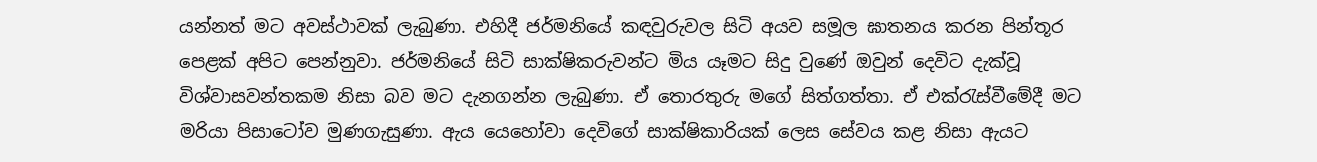යන්නත් මට අවස්ථාවක් ලැබුණා. එහිදී ජර්මනියේ කඳවුරුවල සිටි අයව සමූල ඝාතනය කරන පින්තූර පෙළක් අපිට පෙන්නුවා. ජර්මනියේ සිටි සාක්ෂිකරුවන්ට මිය යෑමට සිදු වුණේ ඔවුන් දෙවිට දැක්වූ විශ්වාසවන්තකම නිසා බව මට දැනගන්න ලැබුණා. ඒ තොරතුරු මගේ සිත්ගත්තා. ඒ එක්රැස්වීමේදී මට මරියා පිසාටෝව මුණගැසුණා. ඇය යෙහෝවා දෙවිගේ සාක්ෂිකාරියක් ලෙස සේවය කළ නිසා ඇයට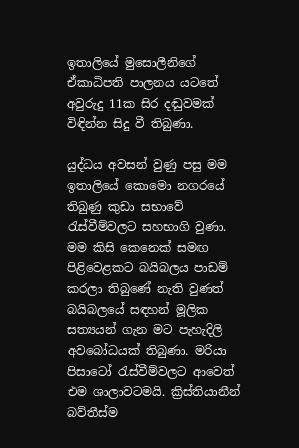ඉතාලියේ මුසොලීනිගේ ඒකාධිපති පාලනය යටතේ අවුරුදු 11ක සිර දඬුවමක් විඳින්න සිදු වී තිබුණා.

යුද්ධය අවසන් වුණු පසු මම ඉතාලියේ කොමො නගරයේ තිබුණු කුඩා සභාවේ රැස්වීම්වලට සහභාගි වුණා. මම කිසි කෙනෙක් සමඟ පිළිවෙළකට බයිබලය පාඩම් කරලා තිබුණේ නැති වුණත් බයිබලයේ සඳහන් මූලික සත්‍යයන් ගැන මට පැහැදිලි අවබෝධයක් තිබුණා. මරියා පිසාටෝ රැස්වීම්වලට ආවෙත් එම ශාලාවටමයි. ක්‍රිස්තියානීන් බව්තීස්ම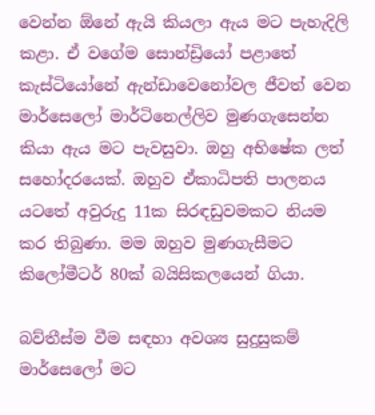වෙන්න ඕනේ ඇයි කියලා ඇය මට පැහැදිලි කළා. ඒ වගේම සොන්ඩ්‍රියෝ පළාතේ කැස්ටියෝනේ ඇන්ඩාවෙනෝවල ජීවත් වෙන මාර්සෙලෝ මාර්ටිනෙල්ලිව මුණගැසෙන්න කියා ඇය මට පැවසුවා. ඔහු අභිෂේක ලත් සහෝදරයෙක්. ඔහුව ඒකාධිපති පාලනය යටතේ අවුරුදු 11ක සිරඳඩුවමකට නියම කර තිබුණා. මම ඔහුව මුණගැසීමට කිලෝමීටර් 80ක් බයිසිකලයෙන් ගියා.

බව්තීස්ම වීම සඳහා අවශ්‍ය සුදුසුකම් මාර්සෙලෝ මට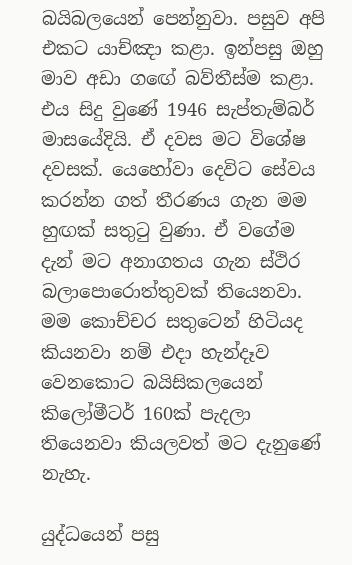බයිබලයෙන් පෙන්නුවා. පසුව අපි එකට යාච්ඤා කළා. ඉන්පසු ඔහු මාව අඩා ගඟේ බව්තීස්ම කළා. එය සිදු වුණේ 1946 සැප්තැම්බර් මාසයේදියි. ඒ දවස මට විශේෂ දවසක්. යෙහෝවා දෙවිට සේවය කරන්න ගත් තීරණය ගැන මම හුඟක් සතුටු වුණා. ඒ වගේම දැන් මට අනාගතය ගැන ස්ථිර බලාපොරොත්තුවක් තියෙනවා. මම කොච්චර සතුටෙන් හිටියද කියනවා නම් එදා හැන්දෑව වෙනකොට බයිසිකලයෙන් කිලෝමීටර් 160ක් පැදලා තියෙනවා කියලවත් මට දැනුණේ නැහැ.

යුද්ධයෙන් පසු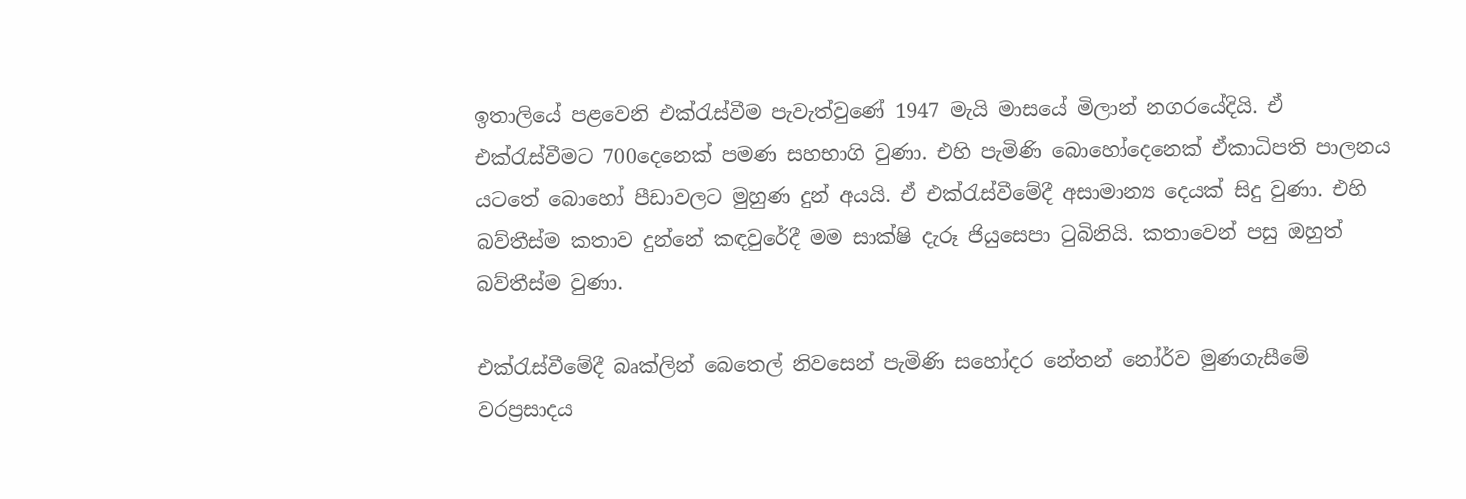ඉතාලියේ පළවෙනි එක්රැස්වීම පැවැත්වුණේ 1947 මැයි මාසයේ මිලාන් නගරයේදියි. ඒ එක්රැස්වීමට 700දෙනෙක් පමණ සහභාගි වුණා. එහි පැමිණි බොහෝදෙනෙක් ඒකාධිපති පාලනය යටතේ බොහෝ පීඩාවලට මුහුණ දුන් අයයි. ඒ එක්රැස්වීමේදී අසාමාන්‍ය දෙයක් සිදු වුණා. එහි බව්තීස්ම කතාව දුන්නේ කඳවුරේදී මම සාක්ෂි දැරූ ජියුසෙපා ටුබිනියි. කතාවෙන් පසු ඔහුත් බව්තීස්ම වුණා.

එක්රැස්වීමේදී බෘක්ලින් බෙතෙල් නිවසෙන් පැමිණි සහෝදර නේතන් නෝර්ව මුණගැසීමේ වරප්‍රසාදය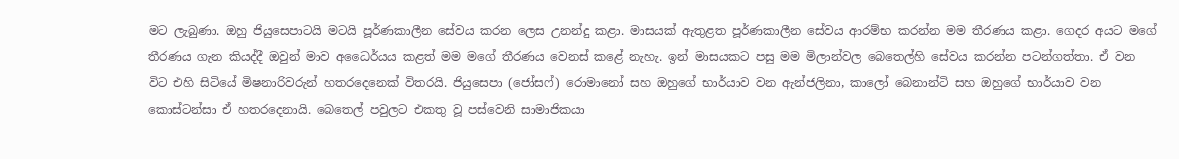මට ලැබුණා. ඔහු ජියුසෙපාටයි මටයි පූර්ණකාලීන සේවය කරන ලෙස උනන්දු කළා. මාසයක් ඇතුළත පූර්ණකාලීන සේවය ආරම්භ කරන්න මම තීරණය කළා. ගෙදර අයට මගේ තීරණය ගැන කියද්දී ඔවුන් මාව අධෛර්යය කළත් මම මගේ තීරණය වෙනස් කළේ නැහැ. ඉන් මාසයකට පසු මම මිලාන්වල බෙතෙල්හි සේවය කරන්න පටන්ගත්තා. ඒ වන විට එහි සිටියේ මිෂනාරිවරුන් හතරදෙනෙක් විතරයි. ජියුසෙපා (ජෝසෆ්) රොමානෝ සහ ඔහුගේ භාර්යාව වන ඇන්ජලිනා, කාලෝ බෙනාන්ටි සහ ඔහුගේ භාර්යාව වන කොස්ටන්සා ඒ හතරදෙනායි. බෙතෙල් පවුලට එකතු වූ පස්වෙනි සාමාජිකයා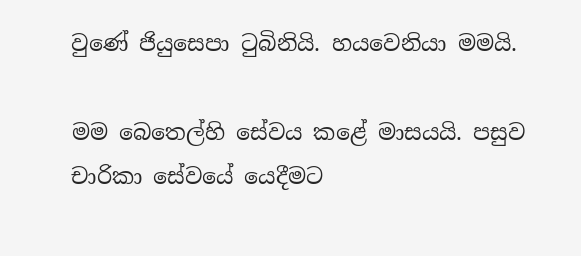වුණේ ජියුසෙපා ටුබිනියි. හයවෙනියා මමයි.

මම බෙතෙල්හි සේවය කළේ මාසයයි. පසුව චාරිකා සේවයේ යෙදීමට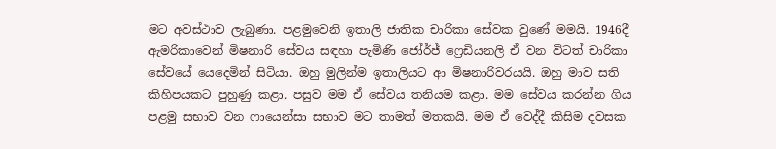මට අවස්ථාව ලැබුණා. පළමුවෙනි ඉතාලි ජාතික චාරිකා සේවක වුණේ මමයි. 1946දී ඇමරිකාවෙන් මිෂනාරි සේවය සඳහා පැමිණි ජෝර්ජ් ෆ්‍රෙඩියනලි ඒ වන විටත් චාරිකා සේවයේ යෙදෙමින් සිටියා. ඔහු මුලින්ම ඉතාලියට ආ මිෂනාරිවරයයි. ඔහු මාව සති කිහිපයකට පුහුණු කළා. පසුව මම ඒ සේවය තනියම කළා. මම සේවය කරන්න ගිය පළමු සභාව වන ෆායෙන්සා සභාව මට තාමත් මතකයි. මම ඒ වෙද්දී කිසිම දවසක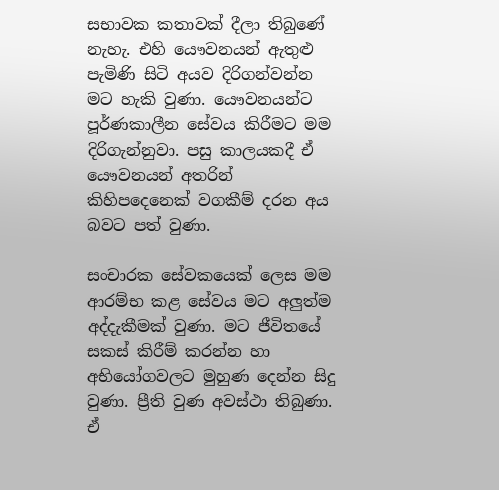සභාවක කතාවක් දීලා තිබුණේ නැහැ. එහි යෞවනයන් ඇතුළු පැමිණි සිටි අයව දිරිගන්වන්න මට හැකි වුණා. යෞවනයන්ට පූර්ණකාලීන සේවය කිරීමට මම දිරිගැන්නුවා. පසු කාලයකදී ඒ යෞවනයන් අතරින් කිහිපදෙනෙක් වගකීම් දරන අය බවට පත් වුණා.

සංචාරක සේවකයෙක් ලෙස මම ආරම්භ කළ සේවය මට අලුත්ම අද්දැකීමක් වුණා. මට ජීවිතයේ සකස් කිරීම් කරන්න හා අභියෝගවලට මුහුණ දෙන්න සිදු වුණා. ප්‍රීති වුණ අවස්ථා තිබුණා. ඒ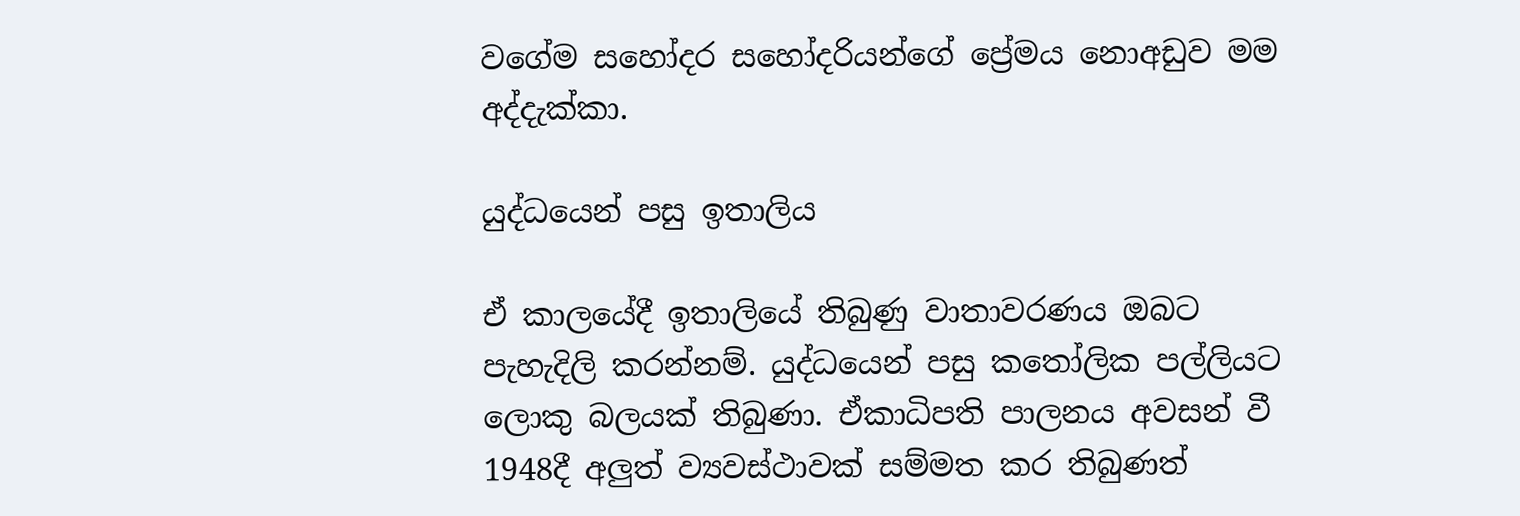වගේම සහෝදර සහෝදරියන්ගේ ප්‍රේමය නොඅඩුව මම අද්දැක්කා.

යුද්ධයෙන් පසු ඉතාලිය

ඒ කාලයේදී ඉතාලියේ තිබුණු වාතාවරණය ඔබට පැහැදිලි කරන්නම්. යුද්ධයෙන් පසු කතෝලික පල්ලියට ලොකු බලයක් තිබුණා. ඒකාධිපති පාලනය අවසන් වී 1948දී අලුත් ව්‍යවස්ථාවක් සම්මත කර තිබුණත්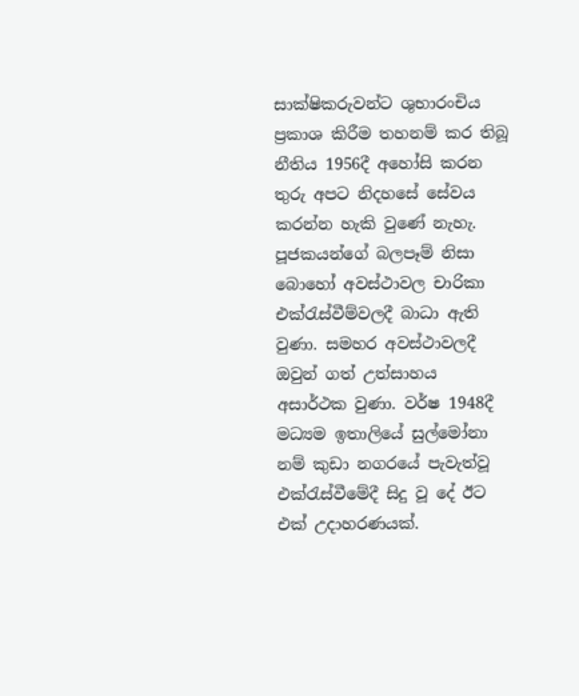සාක්ෂිකරුවන්ට ශුභාරංචිය ප්‍රකාශ කිරීම තහනම් කර තිබූ නීතිය 1956දී අහෝසි කරන තුරු අපට නිදහසේ සේවය කරන්න හැකි වුණේ නැහැ. පූජකයන්ගේ බලපෑම් නිසා බොහෝ අවස්ථාවල චාරිකා එක්රැස්වීම්වලදී බාධා ඇති වුණා. සමහර අවස්ථාවලදී ඔවුන් ගත් උත්සාහය අසාර්ථක වුණා. වර්ෂ 1948දී මධ්‍යම ඉතාලියේ සුල්මෝනා නම් කුඩා නගරයේ පැවැත්වූ එක්රැස්වීමේදී සිදු වූ දේ ඊට එක් උදාහරණයක්.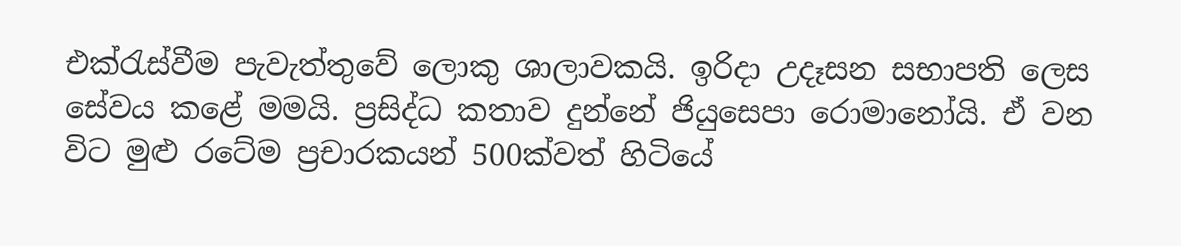එක්රැස්වීම පැවැත්තුවේ ලොකු ශාලාවකයි. ඉරිදා උදෑසන සභාපති ලෙස සේවය කළේ මමයි. ප්‍රසිද්ධ කතාව දුන්නේ ජියුසෙපා රොමානෝයි. ඒ වන විට මුළු රටේම ප්‍රචාරකයන් 500ක්වත් හිටියේ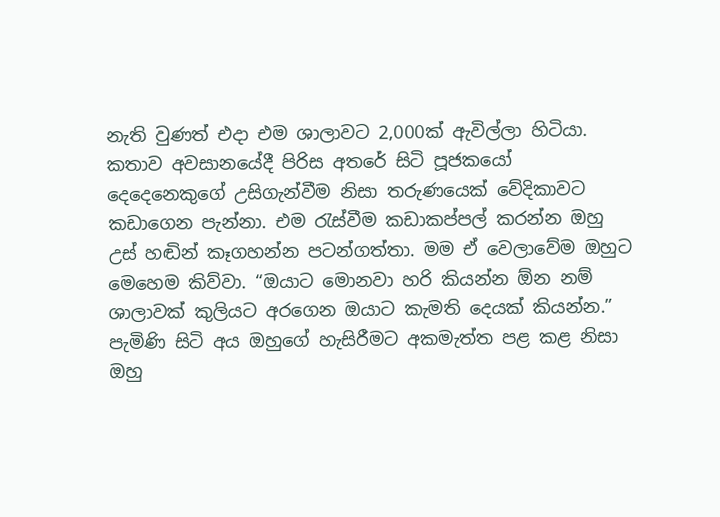නැති වුණත් එදා එම ශාලාවට 2,000ක් ඇවිල්ලා හිටියා. කතාව අවසානයේදී පිරිස අතරේ සිටි පූජකයෝ දෙදෙනෙකුගේ උසිගැන්වීම නිසා තරුණයෙක් වේදිකාවට කඩාගෙන පැන්නා. එම රැස්වීම කඩාකප්පල් කරන්න ඔහු උස් හඬින් කෑගහන්න පටන්ගත්තා. මම ඒ වෙලාවේම ඔහුට මෙහෙම කිව්වා. “ඔයාට මොනවා හරි කියන්න ඕන නම් ශාලාවක් කුලියට අරගෙන ඔයාට කැමති දෙයක් කියන්න.” පැමිණි සිටි අය ඔහුගේ හැසිරීමට අකමැත්ත පළ කළ නිසා ඔහු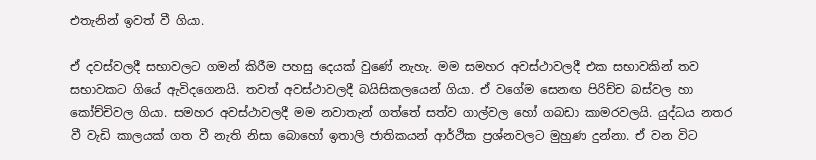එතැනින් ඉවත් වී ගියා.

ඒ දවස්වලදී සභාවලට ගමන් කිරීම පහසු දෙයක් වුණේ නැහැ. මම සමහර අවස්ථාවලදී එක සභාවකින් තව සභාවකට ගියේ ඇවිදගෙනයි. තවත් අවස්ථාවලදී බයිසිකලයෙන් ගියා. ඒ වගේම සෙනඟ පිරිච්ච බස්වල හා කෝච්චිවල ගියා. සමහර අවස්ථාවලදී මම නවාතැන් ගත්තේ සත්ව ගාල්වල හෝ ගබඩා කාමරවලයි. යුද්ධය නතර වී වැඩි කාලයක් ගත වී නැති නිසා බොහෝ ඉතාලි ජාතිකයන් ආර්ථික ප්‍රශ්නවලට මුහුණ දුන්නා. ඒ වන විට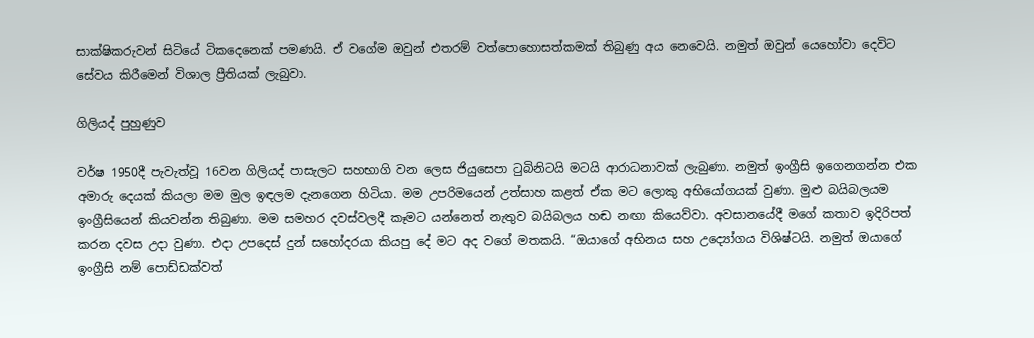සාක්ෂිකරුවන් සිටියේ ටිකදෙනෙක් පමණයි. ඒ වගේම ඔවුන් එතරම් වත්පොහොසත්කමක් තිබුණු අය නෙවෙයි. නමුත් ඔවුන් යෙහෝවා දෙවිට සේවය කිරීමෙන් විශාල ප්‍රීතියක් ලැබුවා.

ගිලියද් පුහුණුව

වර්ෂ 1950දී පැවැත්වූ 16වන ගිලියද් පාසැලට සහභාගි වන ලෙස ජියුසෙපා ටුබිනිටයි මටයි ආරාධනාවක් ලැබුණා. නමුත් ඉංග්‍රීසි ඉගෙනගන්න එක අමාරු දෙයක් කියලා මම මුල ඉඳලම දැනගෙන හිටියා. මම උපරිමයෙන් උත්සාහ කළත් ඒක මට ලොකු අභියෝගයක් වුණා. මුළු බයිබලයම ඉංග්‍රීසියෙන් කියවන්න තිබුණා. මම සමහර දවස්වලදී කෑමට යන්නෙත් නැතුව බයිබලය හඬ නඟා කියෙව්වා. අවසානයේදී මගේ කතාව ඉදිරිපත් කරන දවස උදා වුණා. එදා උපදෙස් දුන් සහෝදරයා කියපු දේ මට අද වගේ මතකයි. “ඔයාගේ අභිනය සහ උද්‍යෝගය විශිෂ්ටයි. නමුත් ඔයාගේ ඉංග්‍රීසි නම් පොඩ්ඩක්වත්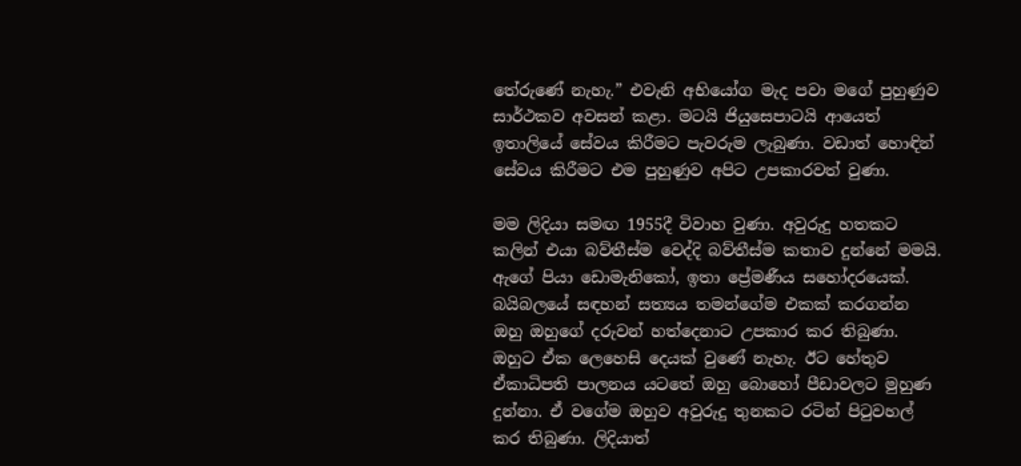තේරුණේ නැහැ.” එවැනි අභියෝග මැද පවා මගේ පුහුණුව සාර්ථකව අවසන් කළා. මටයි ජියුසෙපාටයි ආයෙත් ඉතාලියේ සේවය කිරීමට පැවරුම ලැබුණා. වඩාත් හොඳින් සේවය කිරීමට එම පුහුණුව අපිට උපකාරවත් වුණා.

මම ලිදියා සමඟ 1955දී විවාහ වුණා. අවුරුදු හතකට කලින් එයා බව්තීස්ම වෙද්දි බව්තීස්ම කතාව දුන්නේ මමයි. ඇගේ පියා ඩොමැනිකෝ, ඉතා ප්‍රේමණීය සහෝදරයෙක්. බයිබලයේ සඳහන් සත්‍යය තමන්ගේම එකක් කරගන්න ඔහු ඔහුගේ දරුවන් හත්දෙනාට උපකාර කර තිබුණා. ඔහුට ඒක ලෙහෙසි දෙයක් වුණේ නැහැ. ඊට හේතුව ඒකාධිපති පාලනය යටතේ ඔහු බොහෝ පීඩාවලට මුහුණ දුන්නා. ඒ වගේම ඔහුව අවුරුදු තුනකට රටින් පිටුවහල් කර තිබුණා. ලිදියාත්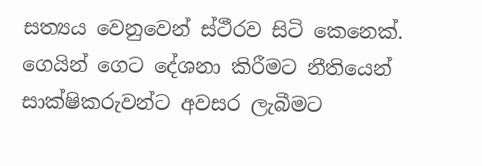සත්‍යය වෙනුවෙන් ස්ථීරව සිටි කෙනෙක්. ගෙයින් ගෙට දේශනා කිරීමට නීතියෙන් සාක්ෂිකරුවන්ට අවසර ලැබීමට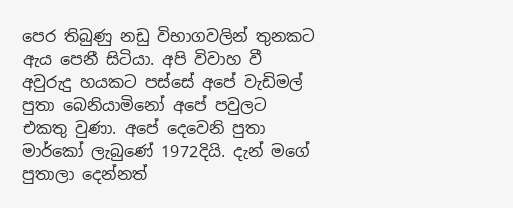පෙර තිබුණු නඩු විභාගවලින් තුනකට ඇය පෙනී සිටියා. අපි විවාහ වී අවුරුදු හයකට පස්සේ අපේ වැඩිමල් පුතා බෙනියාමිනෝ අපේ පවුලට එකතු වුණා. අපේ දෙවෙනි පුතා මාර්කෝ ලැබුණේ 1972දියි. දැන් මගේ පුතාලා දෙන්නත්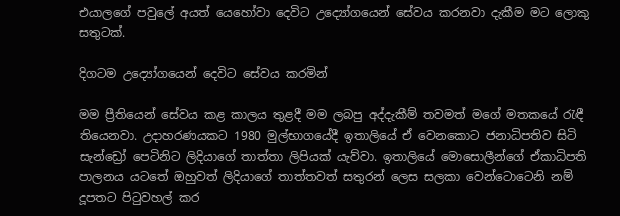එයාලගේ පවුලේ අයත් යෙහෝවා දෙවිට උද්‍යෝගයෙන් සේවය කරනවා දැකීම මට ලොකු සතුටක්.

දිගටම උද්‍යෝගයෙන් දෙවිට සේවය කරමින්

මම ප්‍රීතියෙන් සේවය කළ කාලය තුළදී මම ලබපු අද්දැකීම් තවමත් මගේ මතකයේ රැඳී තියෙනවා. උදාහරණයකට 1980 මුල්භාගයේදී ඉතාලියේ ඒ වෙනකොට ජනාධිපතිව සිටි සැන්ඩ්‍රෝ පෙටිනිට ලිදියාගේ තාත්තා ලිපියක් යැව්වා. ඉතාලියේ මොසොලීන්ගේ ඒකාධිපති පාලනය යටතේ ඔහුවත් ලිදියාගේ තාත්තවත් සතුරන් ලෙස සලකා වෙන්ටොටෙනි නම් දූපතට පිටුවහල් කර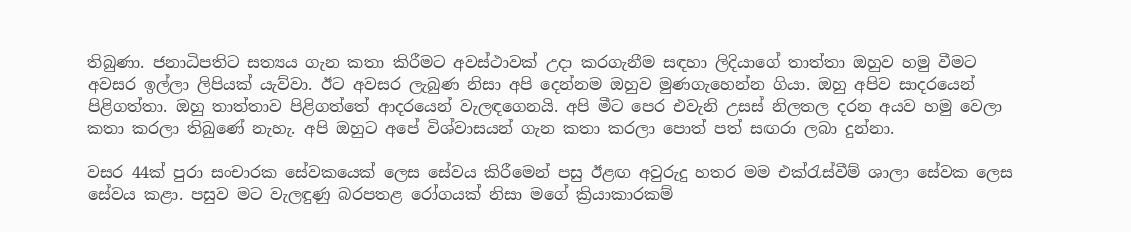තිබුණා. ජනාධිපතිට සත්‍යය ගැන කතා කිරීමට අවස්ථාවක් උදා කරගැනීම සඳහා ලිදියාගේ තාත්තා ඔහුව හමු වීමට අවසර ඉල්ලා ලිපියක් යැව්වා. ඊට අවසර ලැබුණ නිසා අපි දෙන්නම ඔහුව මුණගැහෙන්න ගියා. ඔහු අපිව සාදරයෙන් පිළිගත්තා. ඔහු තාත්තාව පිළිගත්තේ ආදරයෙන් වැලඳගෙනයි. අපි මීට පෙර එවැනි උසස් නිලතල දරන අයව හමු වෙලා කතා කරලා තිබුණේ නැහැ. අපි ඔහුට අපේ විශ්වාසයන් ගැන කතා කරලා පොත් පත් සඟරා ලබා දුන්නා.

වසර 44ක් පුරා සංචාරක සේවකයෙක් ලෙස සේවය කිරීමෙන් පසු ඊළඟ අවුරුදු හතර මම එක්රැස්වීම් ශාලා සේවක ලෙස සේවය කළා. පසුව මට වැලඳුණු බරපතළ රෝගයක් නිසා මගේ ක්‍රියාකාරකම්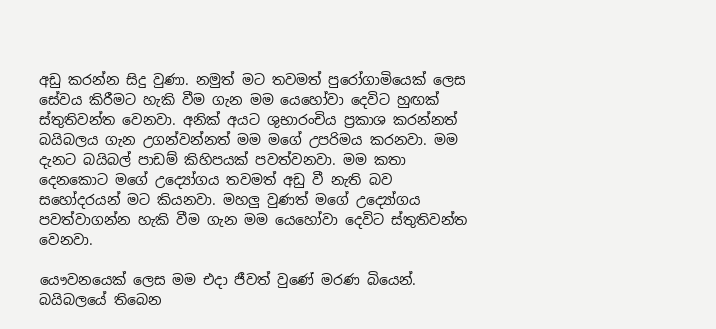අඩු කරන්න සිදු වුණා. නමුත් මට තවමත් පුරෝගාමියෙක් ලෙස සේවය කිරීමට හැකි වීම ගැන මම යෙහෝවා දෙවිට හුඟක් ස්තුතිවන්ත වෙනවා. අනික් අයට ශුභාරංචිය ප්‍රකාශ කරන්නත් බයිබලය ගැන උගන්වන්නත් මම මගේ උපරිමය කරනවා. මම දැනට බයිබල් පාඩම් කිහිපයක් පවත්වනවා. මම කතා දෙනකොට මගේ උද්‍යෝගය තවමත් අඩු වී නැති බව සහෝදරයන් මට කියනවා. මහලු වුණත් මගේ උද්‍යෝගය පවත්වාගන්න හැකි වීම ගැන මම යෙහෝවා දෙවිට ස්තුතිවන්ත වෙනවා.

යෞවනයෙක් ලෙස මම එදා ජීවත් වුණේ මරණ බියෙන්. බයිබලයේ තිබෙන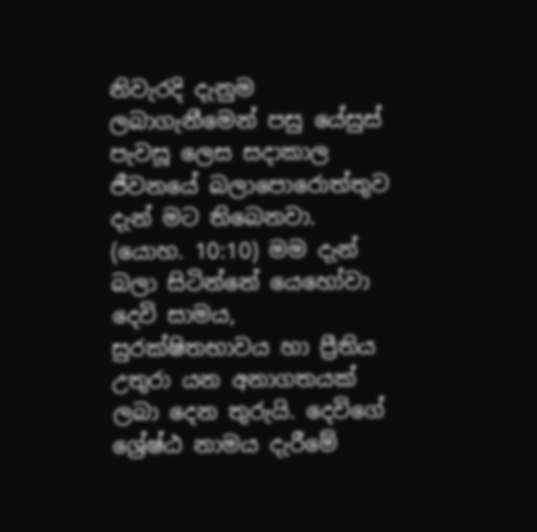නිවැරදි දැනුම ලබාගැනීමෙන් පසු යේසුස් පැවසූ ලෙස සදාකාල ජීවනයේ බලාපොරොත්තුව දැන් මට තිබෙනවා. (යොහ. 10:10) මම දැන් බලා සිටින්නේ යෙහෝවා දෙවි සාමය, සුරක්ෂිතභාවය හා ප්‍රීතිය උතුරා යන අනාගතයක් ලබා දෙන තුරුයි. දෙවිගේ ශ්‍රේෂ්ඨ නාමය දැරීමේ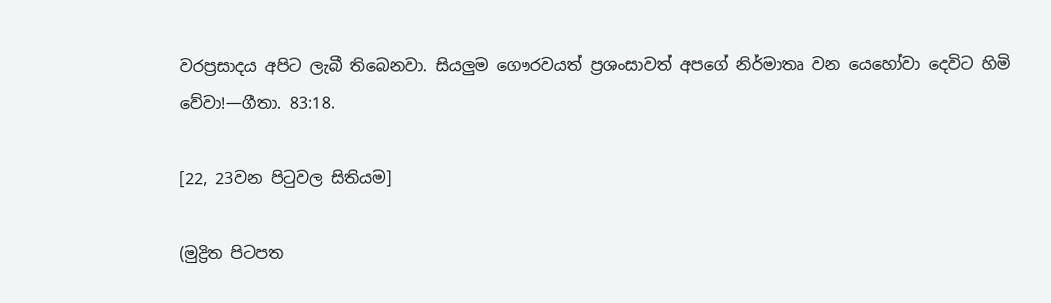වරප්‍රසාදය අපිට ලැබී තිබෙනවා. සියලුම ගෞරවයත් ප්‍රශංසාවත් අපගේ නිර්මාතෘ වන යෙහෝවා දෙවිට හිමි වේවා!—ගීතා. 83:18.

[22, 23වන පිටුවල සිතියම]

(මුද්‍රිත පිටපත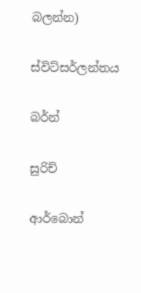බලන්න)

ස්විට්සර්ලන්තය

බර්න්

සුරිච්

ආර්බොන්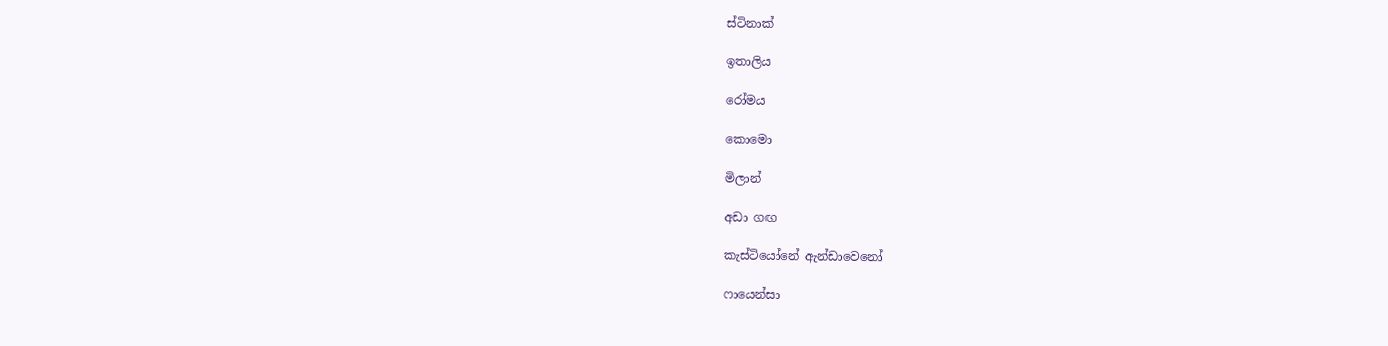ස්ටිනාක්

ඉතාලිය

රෝමය

කොමො

මිලාන්

අඩා ගඟ

කැස්ටියෝනේ ඇන්ඩාවෙනෝ

ෆායෙන්සා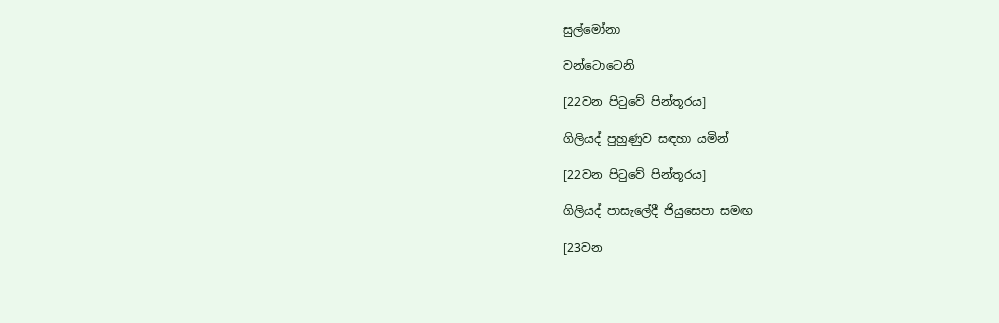සුල්මෝනා

වන්ටොටෙනි

[22වන පිටුවේ පින්තූරය]

ගිලියද් පුහුණුව සඳහා යමින්

[22වන පිටුවේ පින්තූරය]

ගිලියද් පාසැලේදී ජියුසෙපා සමඟ

[23වන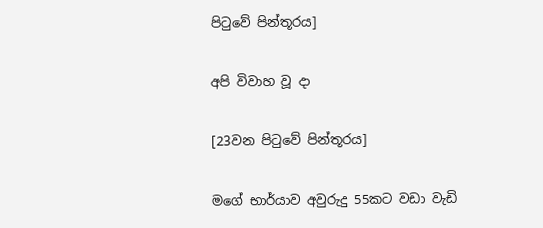පිටුවේ පින්තූරය]

අපි විවාහ වූ දා

[23වන පිටුවේ පින්තූරය]

මගේ භාර්යාව අවුරුදු 55කට වඩා වැඩි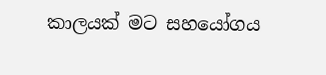කාලයක් මට සහයෝගය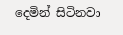දෙමින් සිටිනවා